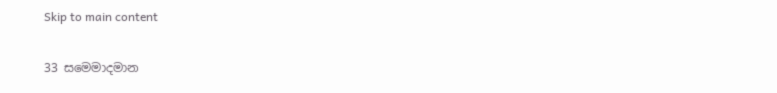Skip to main content

33 සමෙමාදමාන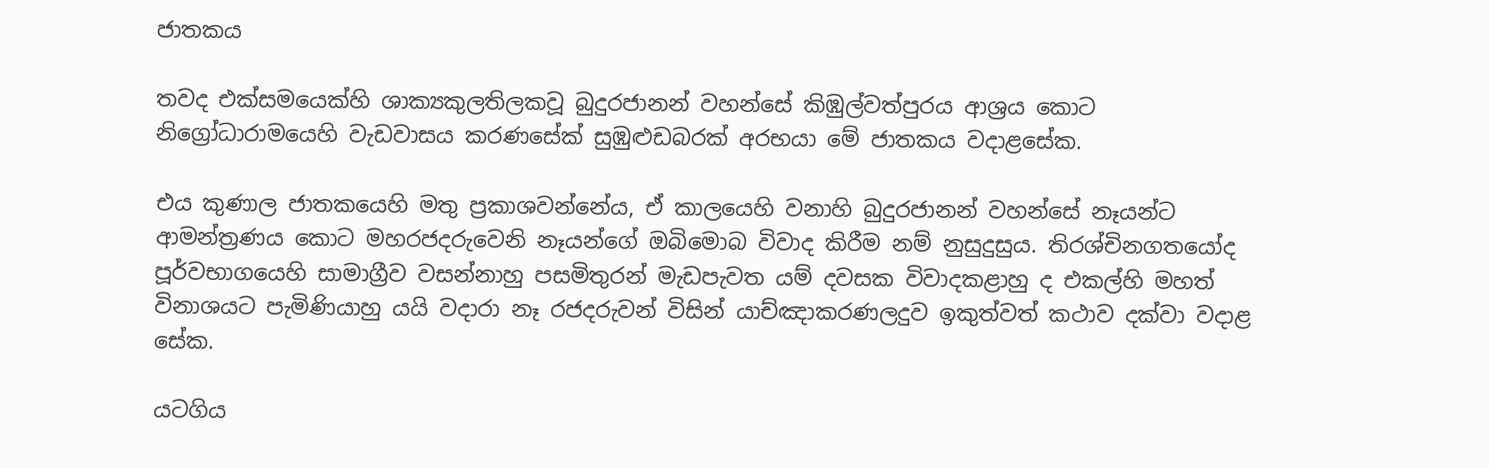ජාතකය

තවද එක්සමයෙක්හි ශාක්‍යකුලතිලකවූ බුදුරජානන් වහන්සේ කිඹුල්වත්පුරය ආශ්‍රය කොට නිග්‍රෝධාරාමයෙහි වැඩවාසය කරණසේක් සුඹුළුඩබරක් අරභයා මේ ජාතකය වදාළසේක.

එය කුණාල ජාතකයෙහි මතු ප්‍රකාශවන්නේය, ඒ කාලයෙහි වනාහි බුදුරජානන් වහන්සේ නෑයන්ට ආමන්ත්‍රණය කොට මහරජදරුවෙනි නෑයන්ගේ ඔබිමොබ විවාද කිරීම නම් නුසුදුසුය. තිරශ්චිනගතයෝද පූර්වභාගයෙහි සාමාග්‍රීව වසන්නාහු පසමිතුරන් මැඩපැවත යම් දවසක විවාදකළාහු ද එකල්හි මහත් විනාශයට පැමිණියාහු යයි වදාරා නෑ රජදරුවන් විසින් යාච්ඤාකරණලදුව ඉකුත්වත් කථාව දක්වා වදාළ සේක.

යටගිය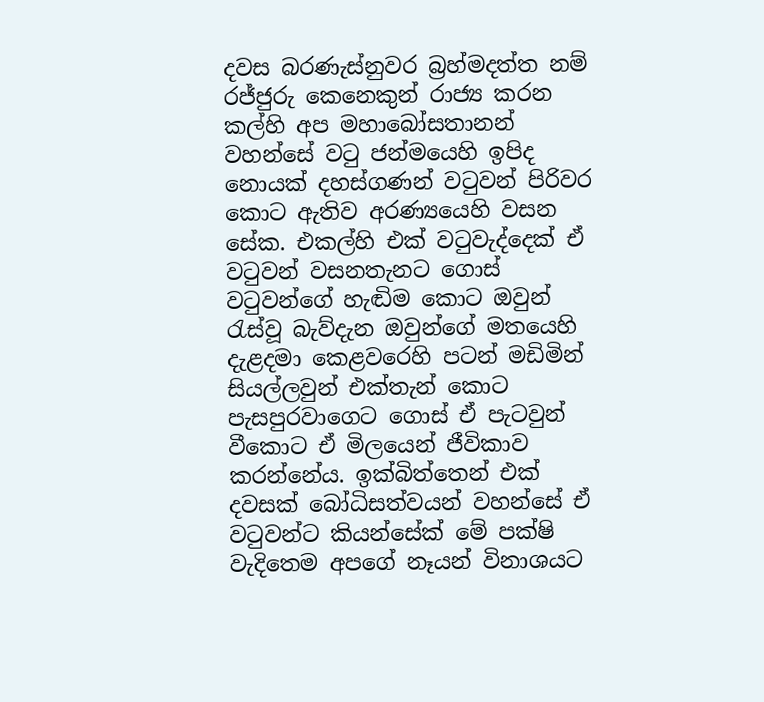දවස බරණැස්නුවර බ්‍රහ්මදත්ත නම් රජ්ජුරු කෙනෙකුන් රාජ්‍ය කරන කල්හි අප මහාබෝසතානන් වහන්සේ වටු ජන්මයෙහි ඉපිද නොයක් දහස්ගණන් වටුවන් පිරිවර කොට ඇතිව අරණ්‍යයෙහි වසන සේක. එකල්හි එක් වටුවැද්දෙක් ඒ වටුවන් වසනතැනට ගොස් වටුවන්ගේ හැඬිම කොට ඔවුන් රැස්වූ බැව්දැන ඔවුන්ගේ මතයෙහි දැළදමා කෙළවරෙහි පටන් මඩිමින් සියල්ලවුන් එක්තැන් කොට පැසපුරවාගෙට ගොස් ඒ පැටවුන් වීකොට ඒ මිලයෙන් ජීවිකාව කරන්නේය. ඉක්බිත්තෙන් එක් දවසක් බෝධිසත්වයන් වහන්සේ ඒ වටුවන්ට කියන්සේක් මේ පක්ෂි වැදිතෙම අපගේ නෑයන් විනාශයට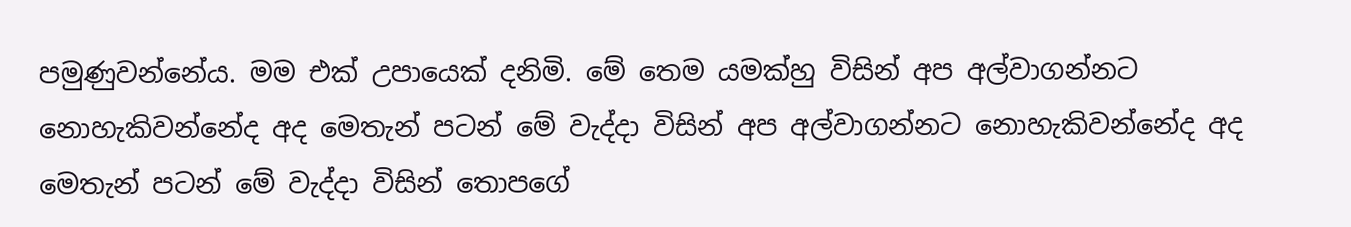පමුණුවන්නේය. මම එක් උපායෙක් දනිමි. මේ තෙම යමක්හු විසින් අප අල්වාගන්නට නොහැකිවන්නේද අද මෙතැන් පටන් මේ වැද්දා විසින් අප අල්වාගන්නට නොහැකිවන්නේද අද මෙතැන් පටන් මේ වැද්දා විසින් තොපගේ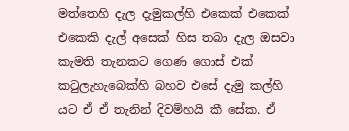මත්තෙහි දැල දැමුකල්හි එකෙක් එකෙක් එකෙකි දැල් අසෙක් හිස තබා දැල ඔසවා කැමති තැනකට ගෙණ ගොස් එක් කටුලැහැබෙක්හි බහව එසේ දැමු කල්හි යට ඒ ඒ තැනින් දිවම්හයි කී සේක. ඒ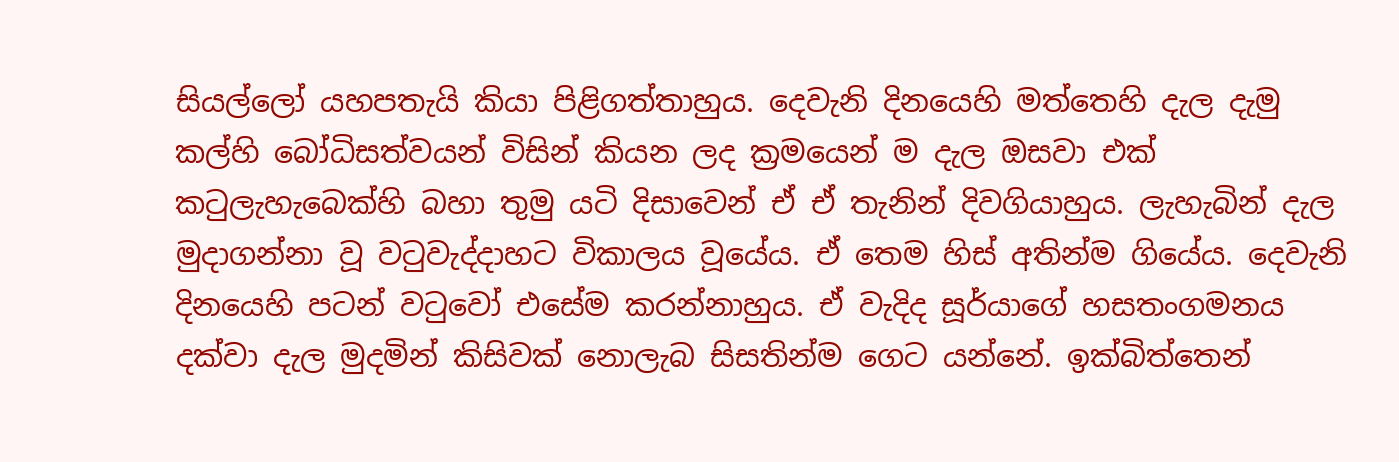සියල්ලෝ යහපතැයි කියා පිළිගත්තාහුය. දෙවැනි දිනයෙහි මත්තෙහි දැල දැමු කල්හි බෝධිසත්වයන් විසින් කියන ලද ක්‍රමයෙන් ම දැල ඔසවා එක් කටුලැහැබෙක්හි බහා තුමු යටි දිසාවෙන් ඒ ඒ තැනින් දිවගියාහුය. ලැහැබින් දැල මුදාගන්නා වූ වටුවැද්දාහට විකාලය වූයේය. ඒ තෙම හිස් අතින්ම ගියේය. දෙවැනි දිනයෙහි පටන් වටුවෝ එසේම කරන්නාහුය. ඒ වැදිද සූර්යාගේ හසතංගමනය දක්වා දැල මුදමින් කිසිවක් නොලැබ සිසතින්ම ගෙට යන්නේ. ඉක්බිත්තෙන්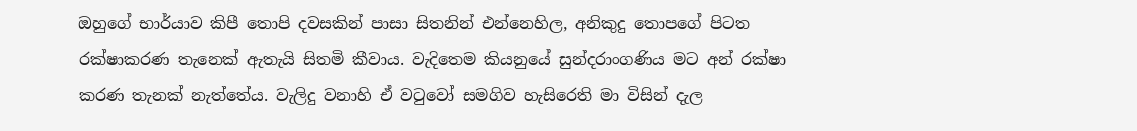ඔහුගේ භාර්යාව කිපී තොපි දවසකින් පාසා සිතනින් එන්නෙහිල, අනිකුදු තොපගේ පිටත රක්ෂාකරණ තැනෙක් ඇතැයි සිතමි කීවාය. වැදිතෙම කියනුයේ සුන්දරාංගණිය මට අන් රක්ෂා කරණ තැනක් නැත්තේය. වැලිදු වනාහි ඒ වටුවෝ සමගිව හැසිරෙති මා විසින් දැල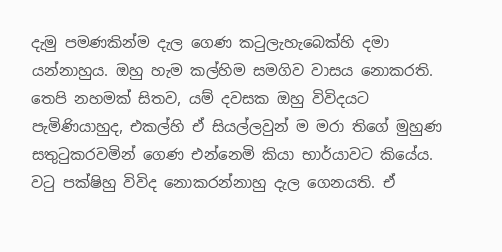දැමු පමණකින්ම දැල ගෙණ කටුලැහැබෙක්හි දමා යන්නාහුය. ඔහු හැම කල්හිම සමගිව වාසය නොකරති. තෙපි නහමක් සිතව, යම් දවසක ඔහු විවිදයට පැමිණියාහුද, එකල්හි ඒ සියල්ලවුන් ම මරා තිගේ මුහුණ සතුටුකරවමින් ගෙණ එන්නෙමි කියා භාර්යාවට කියේය. වටු පක්ෂිහු විවිද නොකරන්නාහු දැල ගෙනයති. ඒ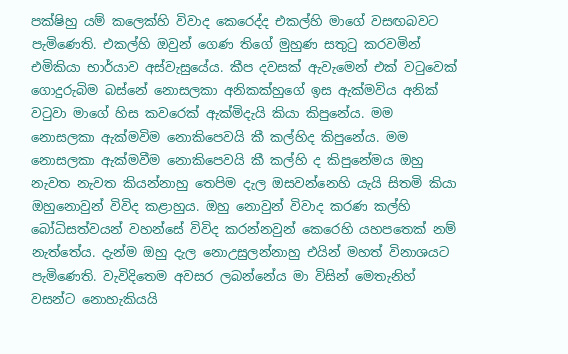පක්ෂිහු යම් කලෙක්හි විවාද කෙරෙද්ද එකල්හි මාගේ වසඟබවට පැමිණෙති. එකල්හි ඔවුන් ගෙණ තිගේ මුහුණ සතුටු කරවමින් එමිකියා භාර්යාව අස්වැසුයේය. කීප දවසක් ඇවැමෙන් එක් වටුවෙක් ගොදුරුබිම බස්නේ නොසලකා අනිකක්හුගේ ඉස ඇක්මවිය අනික් වටුවා මාගේ හිස කවරෙක් ඇක්මිදැයි කියා කිපුනේය. මම නොසලකා ඇක්මවිම නොකිපෙවයි කී කල්හිද කිපුනේය. මම නොසලකා ඇක්මවීම නොකිපෙවයි කී කල්හි ද කිපුනේමය ඔහු නැවත නැවත කියන්නාහු තෙපිම දැල ඔසවන්නෙහි යැයි සිතමි කියා ඔහුනොවුන් විවිද කළාහුය. ඔහු නොවුන් විවාද කරණ කල්හි බෝධිසත්වයන් වහන්සේ විවිද කරන්නවුන් කෙරෙහි යහපතෙක් නම් නැත්තේය. දැන්ම ඔහු දැල නොඋසුලන්නාහු එයින් මහත් විනාශයට පැමිණෙති. වැවිදිතෙම අවසර ලබන්නේය මා විසින් මෙතැනිහ් වසන්ට නොහැකියයි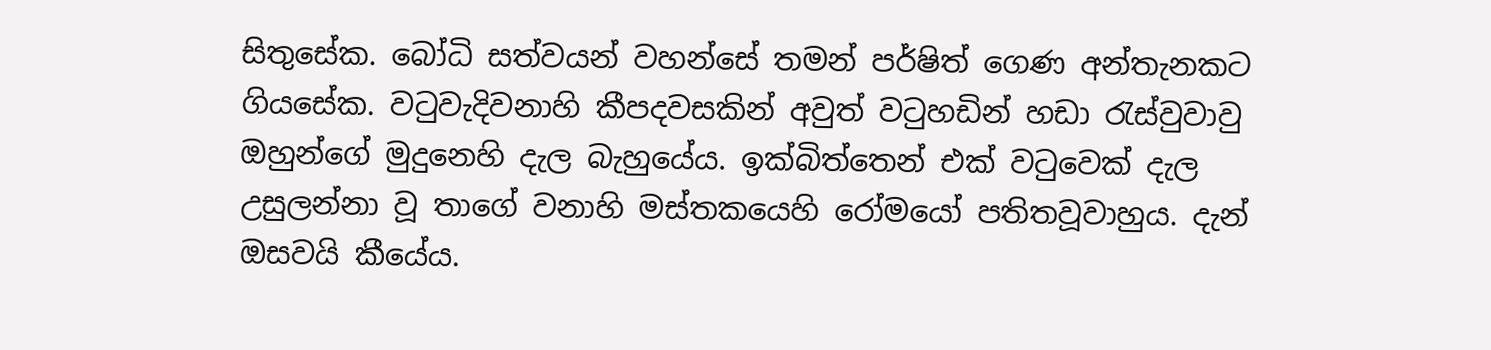සිතුසේක. බෝධි සත්වයන් වහන්සේ තමන් පර්ෂිත් ගෙණ අන්තැනකට ගියසේක. වටුවැදිවනාහි කීපදවසකින් අවුත් වටුහඩින් හඩා රැස්වුවාවු ඔහුන්ගේ මුදුනෙහි දැල බැහුයේය. ඉක්බිත්තෙන් එක් වටුවෙක් දැල උසුලන්නා වූ තාගේ වනාහි මස්තකයෙහි රෝමයෝ පතිතවූවාහුය. දැන් ඔසවයි කීයේය.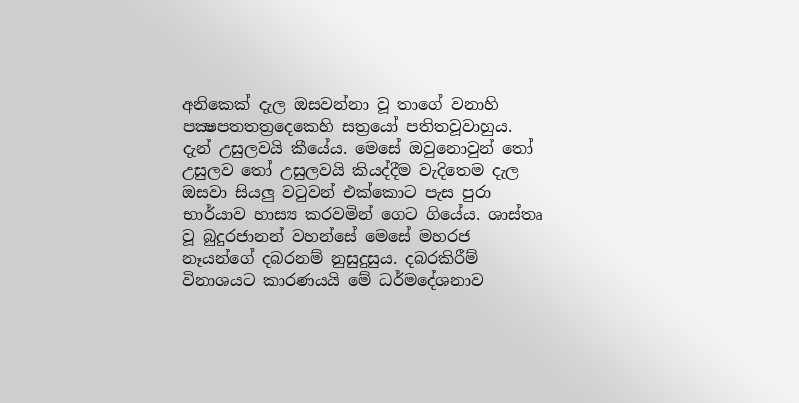අනිකෙක් දැල ඔසවන්නා වූ තාගේ වනාහි පක්‍ෂපතතත්‍රදෙකෙහි සත්‍රයෝ පතිතවූවාහුය. දැන් උසුලවයි කීයේය. මෙසේ ඔවුනොවුන් තෝ උසුලව තෝ උසුලවයි කියද්දීම වැදිතෙම දැල ඔසවා සියලු වටුවන් එක්කොට පැස පුරා භාර්යාව හාස්‍ය කරවමින් ගෙට ගියේය. ශාස්තෘ වූ බුදුරජානන් වහන්සේ මෙසේ මහරජ නෑයන්ගේ දබරනම් නුසුදුසුය. දබරකිරීම් විනාශයට කාරණයයි මේ ධර්මදේශනාව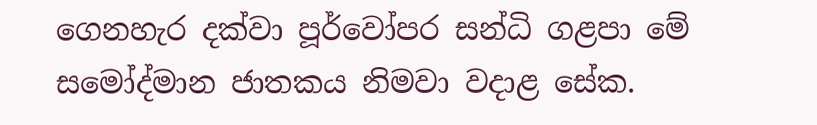ගෙනහැර දක්වා පූර්වෝපර සන්ධි ගළපා මේ සමෝද්මාන ජාතකය නිමවා වදාළ සේක.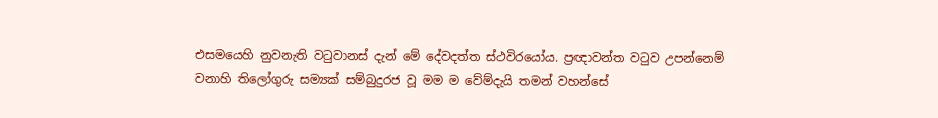එසමයෙහි නුවනැති වටුවානස් දැන් මේ දේවදත්ත ස්ථවිරයෝය. ප්‍රඥාවන්ත වටුව උපන්නෙම් වනාහි තිලෝගුරු සම්‍යක් සම්බුදුරජ වූ මම ම වේම්දැයි තමන් වහන්සේ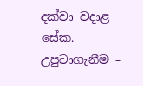දක්වා වදාළ සේක.
උපුටාගැනීම –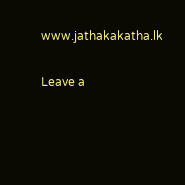www.jathakakatha.lk

Leave a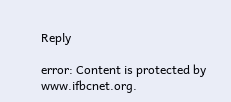Reply

error: Content is protected by www.ifbcnet.org.